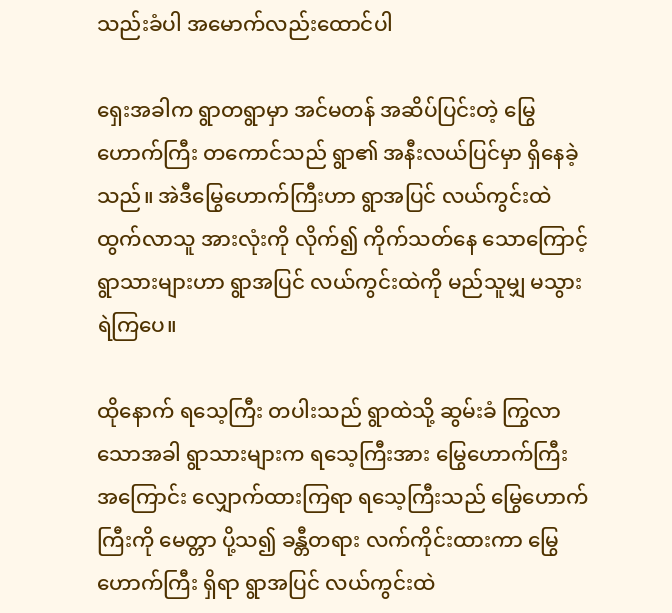သည်းခံပါ အမောက်လည်းထောင်ပါ

ရှေးအခါက ရွာတရွာမှာ အင်မတန် အဆိပ်ပြင်းတဲ့ မြွေဟောက်ကြီး တကောင်သည် ရွာ၏ အနီးလယ်ပြင်မှာ ရှိနေခဲ့သည်။ အဲဒီမြွေဟောက်ကြီးဟာ ရွာအပြင် လယ်ကွင်းထဲ ထွက်လာသူ အားလုံးကို လိုက်၍ ကိုက်သတ်နေ သောကြောင့် ရွာသားများဟာ ရွာအပြင် လယ်ကွင်းထဲကို မည်သူမျှ မသွားရဲကြပေ။

ထိုနောက် ရသေ့ကြီး တပါးသည် ရွာထဲသို့ ဆွမ်းခံ ကြွလာသောအခါ ရွာသားများက ရသေ့ကြီးအား မြွေဟောက်ကြီး အကြောင်း လျှောက်ထားကြရာ ရသေ့ကြီးသည် မြွေဟောက်ကြီးကို မေတ္တာ ပို့သ၍ ခန္တီတရား လက်ကိုင်းထားကာ မြွေဟောက်ကြီး ရှိရာ ရွာအပြင် လယ်ကွင်းထဲ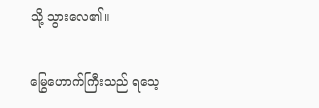သို့ သွားလေ၏။

မြွေဟောက်ကြီးသည် ရသေ့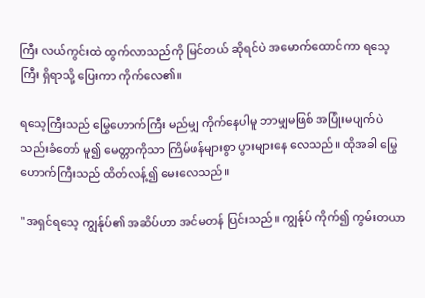ကြီး လယ်ကွင်းထဲ ထွက်လာသည်ကို မြင်တယ် ဆိုရင်ပဲ အမောက်ထောင်ကာ ရသေ့ကြီး ရှိရာသို့ ပြေးကာ ကိုက်လေ၏။

ရသေ့ကြီးသည် မြွေဟောက်ကြီး မည်မျှ ကိုက်နေပါမူ ဘာမျှမဖြစ် အပြုံးမပျက်ပဲ သည်းခံတော် မူ၍ မေတ္တာကိုသာ ကြိမ်ဖန်များစွာ ပွားများနေ လေသည်။ ထိုအခါ မြွေဟောက်ကြီးသည် ထိတ်လန့်၍ မေးလေသည်။

"အရှင်ရသေ့ ကျွန်ုပ်၏ အဆိပ်ဟာ အင်မတန် ပြင်းသည်။ ကျွန်ုပ် ကိုက်၍ ကွမ်းတယာ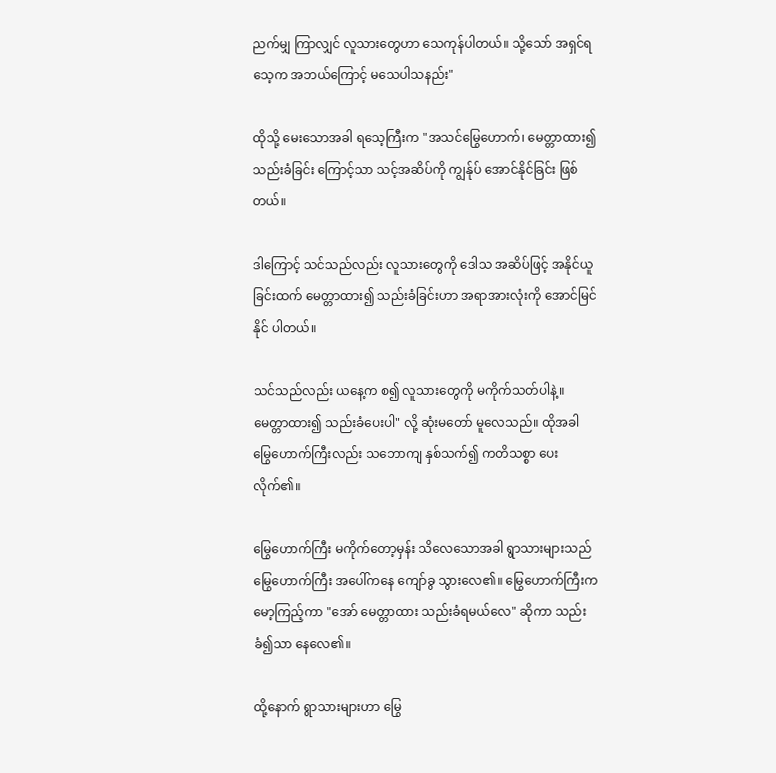ညက်မျှ ကြာလျှင် လူသားတွေဟာ သေကုန်ပါတယ်။ သို့သော် အရှင်ရသေ့က အဘယ်ကြောင့် မသေပါသနည်း"

ထိုသို့ မေးသောအခါ ရသေ့ကြီးက "အသင်မြွေဟောက်၊ မေတ္တာထား၍ သည်းခံခြင်း ကြောင့်သာ သင့်အဆိပ်ကို ကျွန်ုပ် အောင်နိုင်ခြင်း ဖြစ်တယ်။

ဒါကြောင့် သင်သည်လည်း လူသားတွေကို ဒေါသ အဆိပ်ဖြင့် အနိုင်ယူ ခြင်းထက် မေတ္တာထား၍ သည်းခံခြင်းဟာ အရာအားလုံးကို အောင်မြင်နိုင် ပါတယ်။

သင်သည်လည်း ယနေ့က စ၍ လူသားတွေကို မကိုက်သတ်ပါနဲ့။ မေတ္တာထား၍ သည်းခံပေးပါ" လို့ ဆုံးမတော် မူလေသည်။ ထိုအခါ မြွေဟောက်ကြီးလည်း သဘောကျ နှစ်သက်၍ ကတိသစ္စာ ပေးလိုက်၏။

မြွေဟောက်ကြီး မကိုက်တော့မှန်း သိလေသောအခါ ရွာသားများသည် မြွေဟောက်ကြီး အပေါ်ကနေ ကျော်ခွ သွားလေ၏။ မြွေဟောက်ကြီးက မော့ကြည့်ကာ "အော် မေတ္တာထား သည်းခံရမယ်လေ" ဆိုကာ သည်းခံ၍သာ နေလေ၏။

ထို့နောက် ရွာသားများဟာ မြွေ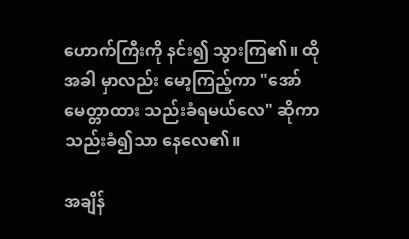ဟောက်ကြီးကို နင်း၍ သွားကြ၏။ ထိုအခါ မှာလည်း မော့ကြည့်ကာ "အော် မေတ္တာထား သည်းခံရမယ်လေ" ဆိုကာ သည်းခံ၍သာ နေလေ၏။

အချိန်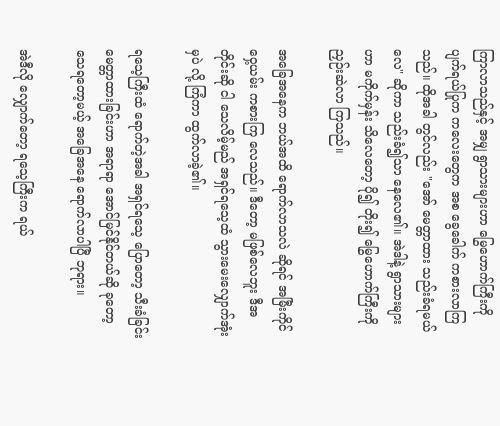ကြာလာသည်နှင့် အမျှ ရွာသားများဟာ မြွေဟောက်ကြီးကို ပျက်ရယ်ပြုက ကလေးတွေက အစ ခွေခေါက် ကစားလာကြသည်။ ထိုအခါ တွင်လည်း "အော် မေတ္တာထား သည်းခံရမယ်လေ" ဆိုကာ သည်းခံ၍သာ နေလေ၏။ အဲဒါနဲ့ ရွာသားများဟာ မကိုက်မှန်း သိလေတော့ ပို၍ တိုး၍ မြွေဟောက်ကြီးကို ညှဉ်းဆဲလာ ကြသည်။

အခြေအနေက ဘယ်အထိ ရောက်လာသလဲ ဆိုရင် အမြီးကိုင် ဝှေ့ယမ်း ကစားကြ လေသည်။ ဒီတော့ မဖြစ်လေဘူး ဒီအတိုင်းဆို ငါ သေလိမ့်မည် အရှင်ရသေ့ထံ သွားမေးလျှောက်အုံး မှပဲ လို့ ကြံကာ ထွက်လာခဲ့၏။

ရသေ့ကြီးထံ ရောက်တဲ့အခါ အရှင်ရသေ့ ပြောတော့ သီးခံခြင်း မေတ္တာထားခြင်းဟာ အရာရာ အောင်မြင်နိုင်တယ်ဆို ခုတော့ သေရတော့မယ့် အခြေအနေ ရောက်လာပါပြီ ဘုရား။

အဲဒီလို လျှောက်တော့ ရသေ့ကြီးက ရယ်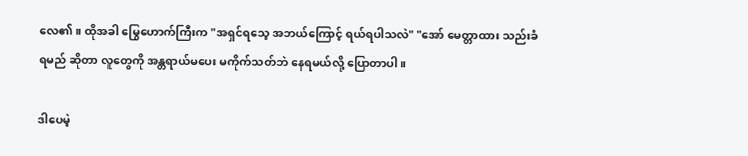လေ၏။ ထိုအခါ မြွေဟောက်ကြီးက "အရှင်ရသေ့ အဘယ်ကြောင့် ရယ်ရပါသလဲ" "အော် မေတ္တာထား သည်းခံရမည် ဆိုတာ လူတွေကို အန္တရာယ်မပေး မကိုက်သတ်ဘဲ နေရမယ်လို့ ပြောတာပါ။

ဒါပေမဲ့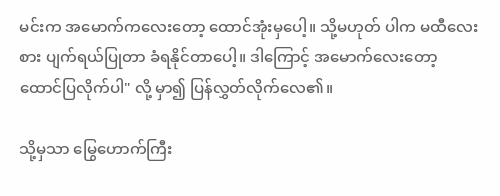မင်းက အမောက်ကလေးတော့ ထောင်အုံးမှပေါ့။ သို့မဟုတ် ပါက မထီလေးစား ပျက်ရယ်ပြုတာ ခံရနိုင်တာပေါ့။ ဒါကြောင့် အမောက်လေးတော့ ထောင်ပြလိုက်ပါ" လို့ မှာ၍ ပြန်လွှတ်လိုက်လေ၏။

သို့မှသာ မြွေဟောက်ကြီး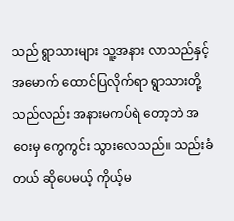သည် ရွာသားများ သူ့အနား လာသည်နှင့် အမောက် ထောင်ပြလိုက်ရာ ရွာသားတို့ သည်လည်း အနားမကပ်ရဲ တော့ဘဲ အဝေးမှ ကွေကွင်း သွားလေသည်။ သည်းခံတယ် ဆိုပေမယ့် ကိုယ့်မ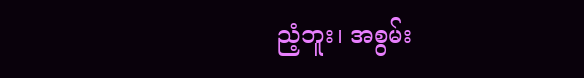ညံ့ဘူး၊ အစွမ်း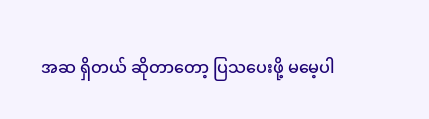အဆ ရှိတယ် ဆိုတာတော့ ပြသပေးဖို့ မမေ့ပါ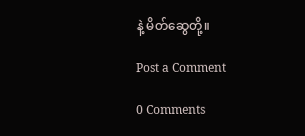နဲ့ မိတ်ဆွေတို့။

Post a Comment

0 Comments